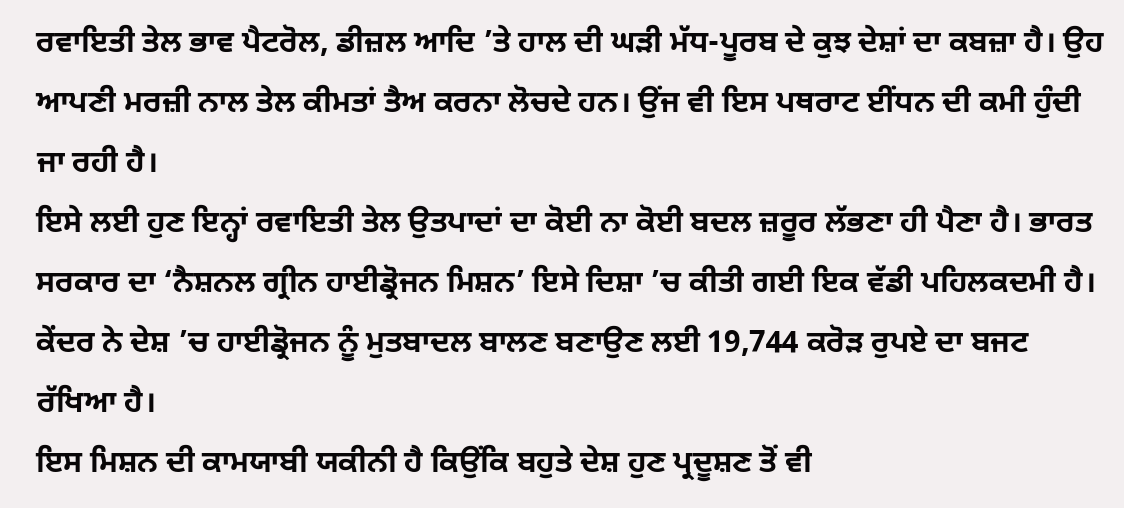ਰਵਾਇਤੀ ਤੇਲ ਭਾਵ ਪੈਟਰੋਲ, ਡੀਜ਼ਲ ਆਦਿ ’ਤੇ ਹਾਲ ਦੀ ਘੜੀ ਮੱਧ-ਪੂਰਬ ਦੇ ਕੁਝ ਦੇਸ਼ਾਂ ਦਾ ਕਬਜ਼ਾ ਹੈ। ਉਹ ਆਪਣੀ ਮਰਜ਼ੀ ਨਾਲ ਤੇਲ ਕੀਮਤਾਂ ਤੈਅ ਕਰਨਾ ਲੋਚਦੇ ਹਨ। ਉਂਜ ਵੀ ਇਸ ਪਥਰਾਟ ਈਂਧਨ ਦੀ ਕਮੀ ਹੁੰਦੀ ਜਾ ਰਹੀ ਹੈ।
ਇਸੇ ਲਈ ਹੁਣ ਇਨ੍ਹਾਂ ਰਵਾਇਤੀ ਤੇਲ ਉਤਪਾਦਾਂ ਦਾ ਕੋਈ ਨਾ ਕੋਈ ਬਦਲ ਜ਼ਰੂਰ ਲੱਭਣਾ ਹੀ ਪੈਣਾ ਹੈ। ਭਾਰਤ ਸਰਕਾਰ ਦਾ ‘ਨੈਸ਼ਨਲ ਗ੍ਰੀਨ ਹਾਈਡ੍ਰੋਜਨ ਮਿਸ਼ਨ’ ਇਸੇ ਦਿਸ਼ਾ ’ਚ ਕੀਤੀ ਗਈ ਇਕ ਵੱਡੀ ਪਹਿਲਕਦਮੀ ਹੈ। ਕੇਂਦਰ ਨੇ ਦੇਸ਼ ’ਚ ਹਾਈਡ੍ਰੋਜਨ ਨੂੰ ਮੁਤਬਾਦਲ ਬਾਲਣ ਬਣਾਉਣ ਲਈ 19,744 ਕਰੋੜ ਰੁਪਏ ਦਾ ਬਜਟ ਰੱਖਿਆ ਹੈ।
ਇਸ ਮਿਸ਼ਨ ਦੀ ਕਾਮਯਾਬੀ ਯਕੀਨੀ ਹੈ ਕਿਉਂਕਿ ਬਹੁਤੇ ਦੇਸ਼ ਹੁਣ ਪ੍ਰਦੂਸ਼ਣ ਤੋਂ ਵੀ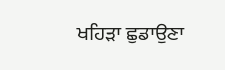ਖਹਿੜਾ ਛੁਡਾਉਣਾ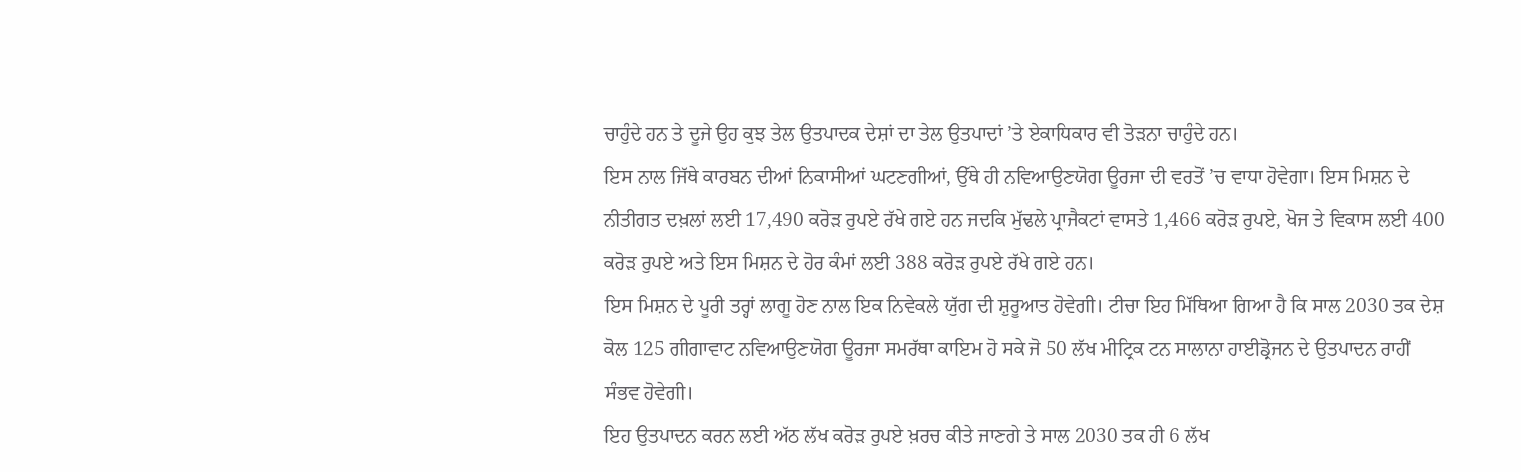ਚਾਹੁੰਦੇ ਹਨ ਤੇ ਦੂਜੇ ਉਹ ਕੁਝ ਤੇਲ ਉਤਪਾਦਕ ਦੇਸ਼ਾਂ ਦਾ ਤੇਲ ਉਤਪਾਦਾਂ ’ਤੇ ਏਕਾਧਿਕਾਰ ਵੀ ਤੋੜਨਾ ਚਾਹੁੰਦੇ ਹਨ।
ਇਸ ਨਾਲ ਜਿੱਥੇ ਕਾਰਬਨ ਦੀਆਂ ਨਿਕਾਸੀਆਂ ਘਟਣਗੀਆਂ, ਉੱਥੇ ਹੀ ਨਵਿਆਉਣਯੋਗ ਊਰਜਾ ਦੀ ਵਰਤੋਂ ’ਚ ਵਾਧਾ ਹੋਵੇਗਾ। ਇਸ ਮਿਸ਼ਨ ਦੇ ਨੀਤੀਗਤ ਦਖ਼ਲਾਂ ਲਈ 17,490 ਕਰੋੜ ਰੁਪਏ ਰੱਖੇ ਗਏ ਹਨ ਜਦਕਿ ਮੁੱਢਲੇ ਪ੍ਰਾਜੈਕਟਾਂ ਵਾਸਤੇ 1,466 ਕਰੋੜ ਰੁਪਏ, ਖੋਜ ਤੇ ਵਿਕਾਸ ਲਈ 400 ਕਰੋੜ ਰੁਪਏ ਅਤੇ ਇਸ ਮਿਸ਼ਨ ਦੇ ਹੋਰ ਕੰਮਾਂ ਲਈ 388 ਕਰੋੜ ਰੁਪਏ ਰੱਖੇ ਗਏ ਹਨ।
ਇਸ ਮਿਸ਼ਨ ਦੇ ਪੂਰੀ ਤਰ੍ਹਾਂ ਲਾਗੂ ਹੋਣ ਨਾਲ ਇਕ ਨਿਵੇਕਲੇ ਯੁੱਗ ਦੀ ਸ਼ੁਰੂਆਤ ਹੋਵੇਗੀ। ਟੀਚਾ ਇਹ ਮਿੱਥਿਆ ਗਿਆ ਹੈ ਕਿ ਸਾਲ 2030 ਤਕ ਦੇਸ਼ ਕੋਲ 125 ਗੀਗਾਵਾਟ ਨਵਿਆਉਣਯੋਗ ਊਰਜਾ ਸਮਰੱਥਾ ਕਾਇਮ ਹੋ ਸਕੇ ਜੋ 50 ਲੱਖ ਮੀਟ੍ਰਿਕ ਟਨ ਸਾਲਾਨਾ ਹਾਈਡ੍ਰੋਜਨ ਦੇ ਉਤਪਾਦਨ ਰਾਹੀਂ ਸੰਭਵ ਹੋਵੇਗੀ।
ਇਹ ਉਤਪਾਦਨ ਕਰਨ ਲਈ ਅੱਠ ਲੱਖ ਕਰੋੜ ਰੁਪਏ ਖ਼ਰਚ ਕੀਤੇ ਜਾਣਗੇ ਤੇ ਸਾਲ 2030 ਤਕ ਹੀ 6 ਲੱਖ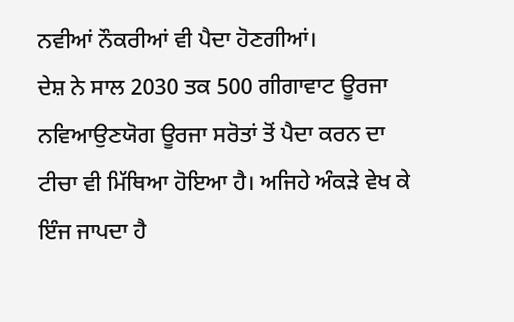ਨਵੀਆਂ ਨੌਕਰੀਆਂ ਵੀ ਪੈਦਾ ਹੋਣਗੀਆਂ।
ਦੇਸ਼ ਨੇ ਸਾਲ 2030 ਤਕ 500 ਗੀਗਾਵਾਟ ਊਰਜਾ ਨਵਿਆਉਣਯੋਗ ਊਰਜਾ ਸਰੋਤਾਂ ਤੋਂ ਪੈਦਾ ਕਰਨ ਦਾ ਟੀਚਾ ਵੀ ਮਿੱਥਿਆ ਹੋਇਆ ਹੈ। ਅਜਿਹੇ ਅੰਕੜੇ ਵੇਖ ਕੇ ਇੰਜ ਜਾਪਦਾ ਹੈ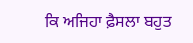ਕਿ ਅਜਿਹਾ ਫ਼ੈਸਲਾ ਬਹੁਤ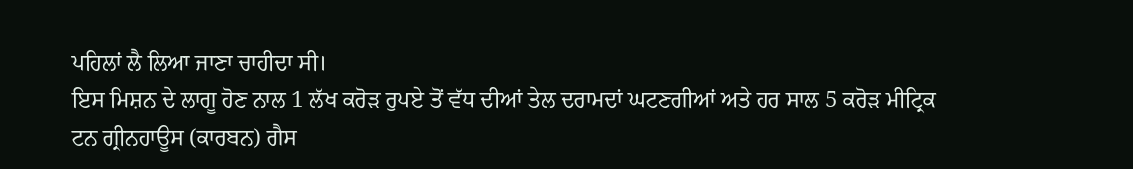ਪਹਿਲਾਂ ਲੈ ਲਿਆ ਜਾਣਾ ਚਾਹੀਦਾ ਸੀ।
ਇਸ ਮਿਸ਼ਨ ਦੇ ਲਾਗੂ ਹੋਣ ਨਾਲ 1 ਲੱਖ ਕਰੋੜ ਰੁਪਏ ਤੋਂ ਵੱਧ ਦੀਆਂ ਤੇਲ ਦਰਾਮਦਾਂ ਘਟਣਗੀਆਂ ਅਤੇ ਹਰ ਸਾਲ 5 ਕਰੋੜ ਮੀਟ੍ਰਿਕ ਟਨ ਗ੍ਰੀਨਹਾਊਸ (ਕਾਰਬਨ) ਗੈਸ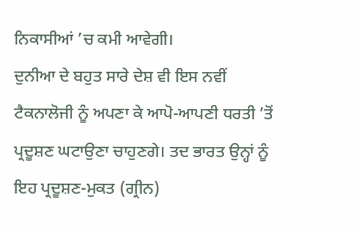ਨਿਕਾਸੀਆਂ ’ਚ ਕਮੀ ਆਵੇਗੀ।
ਦੁਨੀਆ ਦੇ ਬਹੁਤ ਸਾਰੇ ਦੇਸ਼ ਵੀ ਇਸ ਨਵੀਂ ਟੈਕਨਾਲੋਜੀ ਨੂੰ ਅਪਣਾ ਕੇ ਆਪੋ-ਆਪਣੀ ਧਰਤੀ ’ਤੋਂ ਪ੍ਰਦੂਸ਼ਣ ਘਟਾਉਣਾ ਚਾਹੁਣਗੇ। ਤਦ ਭਾਰਤ ਉਨ੍ਹਾਂ ਨੂੰ ਇਹ ਪ੍ਰਦੂਸ਼ਣ-ਮੁਕਤ (ਗ੍ਰੀਨ)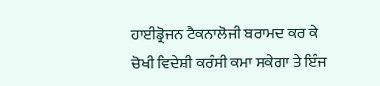ਹਾਈਡ੍ਰੋਜਨ ਟੈਕਨਾਲੋਜੀ ਬਰਾਮਦ ਕਰ ਕੇ ਚੋਖੀ ਵਿਦੇਸ਼ੀ ਕਰੰਸੀ ਕਮਾ ਸਕੇਗਾ ਤੇ ਇੰਜ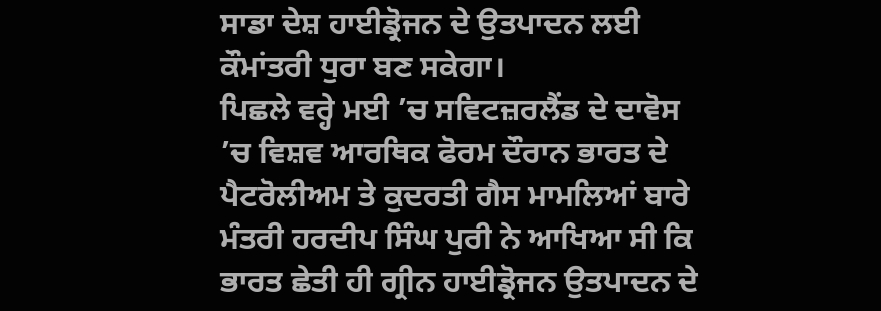ਸਾਡਾ ਦੇਸ਼ ਹਾਈਡ੍ਰੋਜਨ ਦੇ ਉਤਪਾਦਨ ਲਈ ਕੌਮਾਂਤਰੀ ਧੁਰਾ ਬਣ ਸਕੇਗਾ।
ਪਿਛਲੇ ਵਰ੍ਹੇ ਮਈ ’ਚ ਸਵਿਟਜ਼ਰਲੈਂਡ ਦੇ ਦਾਵੋਸ ’ਚ ਵਿਸ਼ਵ ਆਰਥਿਕ ਫੋਰਮ ਦੌਰਾਨ ਭਾਰਤ ਦੇ ਪੈਟਰੋਲੀਅਮ ਤੇ ਕੁਦਰਤੀ ਗੈਸ ਮਾਮਲਿਆਂ ਬਾਰੇ ਮੰਤਰੀ ਹਰਦੀਪ ਸਿੰਘ ਪੁਰੀ ਨੇ ਆਖਿਆ ਸੀ ਕਿ ਭਾਰਤ ਛੇਤੀ ਹੀ ਗ੍ਰੀਨ ਹਾਈਡ੍ਰੋਜਨ ਉਤਪਾਦਨ ਦੇ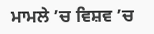ਮਾਮਲੇ ’ਚ ਵਿਸ਼ਵ ’ਚ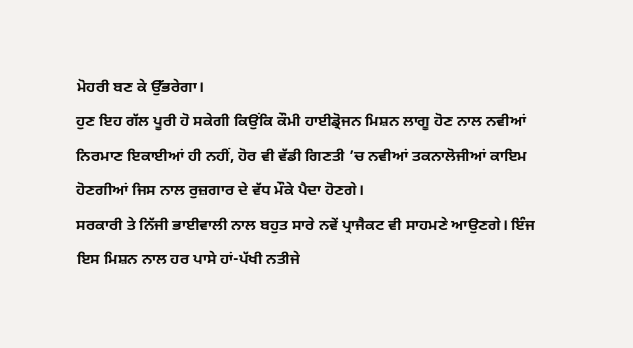ਮੋਹਰੀ ਬਣ ਕੇ ਉੱਭਰੇਗਾ।
ਹੁਣ ਇਹ ਗੱਲ ਪੂਰੀ ਹੋ ਸਕੇਗੀ ਕਿਉਂਕਿ ਕੌਮੀ ਹਾਈਡ੍ਰੋਜਨ ਮਿਸ਼ਨ ਲਾਗੂ ਹੋਣ ਨਾਲ ਨਵੀਆਂ ਨਿਰਮਾਣ ਇਕਾਈਆਂ ਹੀ ਨਹੀਂ, ਹੋਰ ਵੀ ਵੱਡੀ ਗਿਣਤੀ ’ਚ ਨਵੀਆਂ ਤਕਨਾਲੋਜੀਆਂ ਕਾਇਮ ਹੋਣਗੀਆਂ ਜਿਸ ਨਾਲ ਰੁਜ਼ਗਾਰ ਦੇ ਵੱਧ ਮੌਕੇ ਪੈਦਾ ਹੋਣਗੇ।
ਸਰਕਾਰੀ ਤੇ ਨਿੱਜੀ ਭਾਈਵਾਲੀ ਨਾਲ ਬਹੁਤ ਸਾਰੇ ਨਵੇਂ ਪ੍ਰਾਜੈਕਟ ਵੀ ਸਾਹਮਣੇ ਆਉਣਗੇ। ਇੰਜ ਇਸ ਮਿਸ਼ਨ ਨਾਲ ਹਰ ਪਾਸੇ ਹਾਂ-ਪੱਖੀ ਨਤੀਜੇ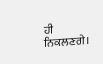ਹੀ ਨਿਕਲਣਗੇ।